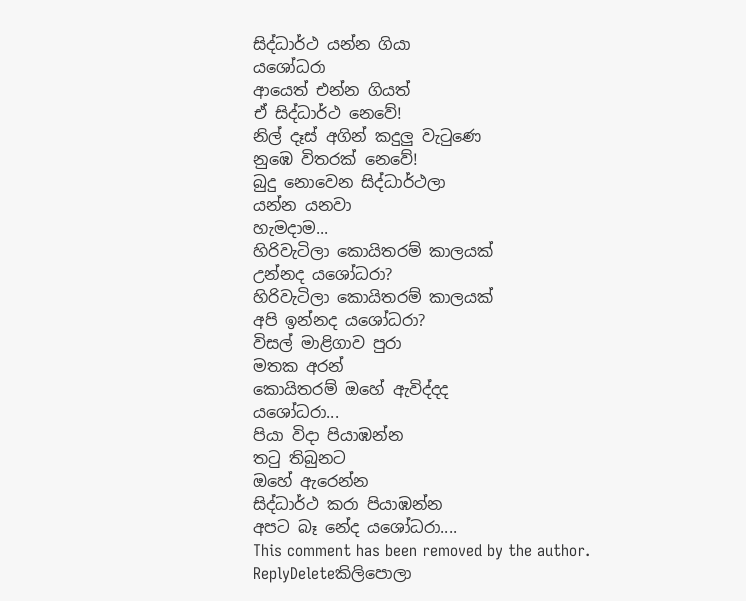සිද්ධාර්ථ යන්න ගියා
යශෝධරා
ආයෙත් එන්න ගියත්
ඒ සිද්ධාර්ථ නෙවේ!
නිල් දෑස් අගින් කදුලු වැටුණෙ
නුඹෙ විතරක් නෙවේ!
බුදු නොවෙන සිද්ධාර්ථලා
යන්න යනවා
හැමදාම...
හිරිවැටිලා කොයිතරම් කාලයක්
උන්නද යශෝධරා?
හිරිවැටිලා කොයිතරම් කාලයක්
අපි ඉන්නද යශෝධරා?
විසල් මාළිගාව පුරා
මතක අරන්
කොයිතරම් ඔහේ ඇවිද්දද
යශෝධරා...
පියා විදා පියාඹන්න
තටු තිබුනට
ඔහේ ඇරෙන්න
සිද්ධාර්ථ කරා පියාඹන්න
අපට බෑ නේද යශෝධරා....
This comment has been removed by the author.
ReplyDeleteකිලිපොලා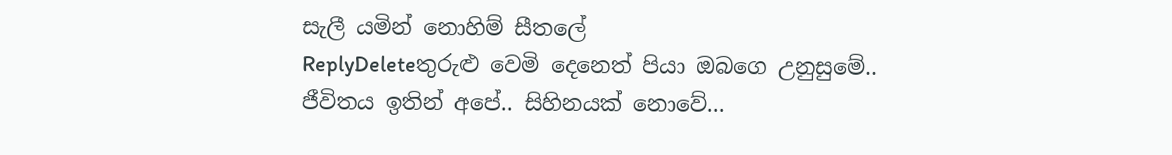සැලී යමින් නොහිම් සීතලේ
ReplyDeleteතුරුළු වෙමි දෙනෙත් පියා ඔබගෙ උනුසුමේ..
ජීවිතය ඉතින් අපේ.. සිහිනයක් නොවේ...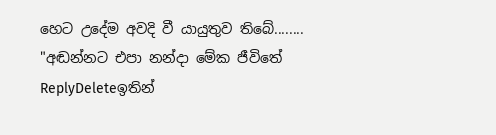හෙට උදේම අවදි වී යායුතුව තිබේ........
"අඬන්නට එපා නන්දා මේක ජීවිතේ
ReplyDeleteඉතින්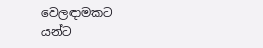වෙලඳාමකට
යන්ට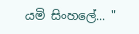යමි සිංහලේ... "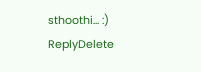sthoothi... :)
ReplyDelete